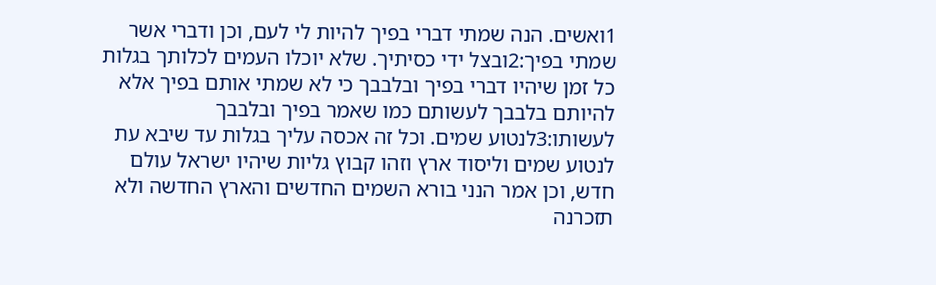1ואשים. הנה שמתי דברי בפיך להיות לי לעם, וכן ודברי אשר שמתי בפיך:2ובצל ידי כסיתיך. שלא יוכלו העמים לכלותך בגלות כל זמן שיהיו דברי בפיך ובלבבך כי לא שמתי אותם בפיך אלא להיותם בלבבך לעשותם כמו שאמר בפיך ובלבבך לעשותו:3לנטוע שמים. וכל זה אכסה עליך בגלות עד שיבא עת לנטוע שמים וליסוד ארץ וזהו קבוץ גליות שיהיו ישראל עולם חדש, וכן אמר הנני בורא השמים החדשים והארץ החדשה ולא תזכרנה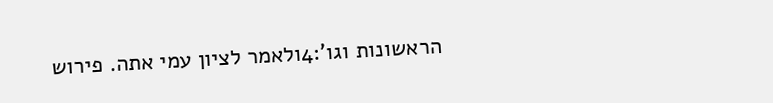הראשונות וגו':4ולאמר לציון עמי אתה. פירוש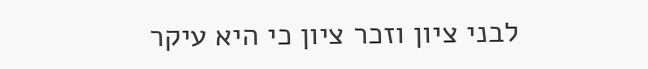לבני ציון וזכר ציון כי היא עיקר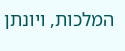המלכות, ויונתן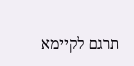תרגם לקיימא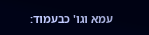עמא וגו' כבעמוד: